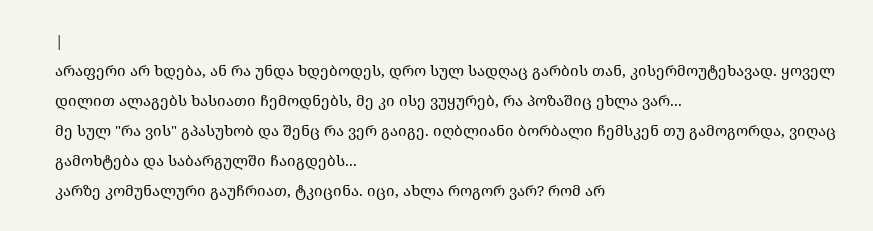|
არაფერი არ ხდება, ან რა უნდა ხდებოდეს, დრო სულ სადღაც გარბის თან, კისერმოუტეხავად. ყოველ დილით ალაგებს ხასიათი ჩემოდნებს, მე კი ისე ვუყურებ, რა პოზაშიც ეხლა ვარ...
მე სულ "რა ვის" გპასუხობ და შენც რა ვერ გაიგე. იღბლიანი ბორბალი ჩემსკენ თუ გამოგორდა, ვიღაც გამოხტება და საბარგულში ჩაიგდებს...
კარზე კომუნალური გაუჩრიათ, ტკიცინა. იცი, ახლა როგორ ვარ? რომ არ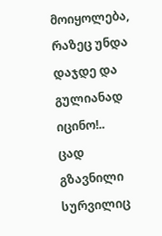მოიყოლება, რაზეც უნდა დაჯდე და გულიანად იცინო!..
ცად გზავნილი სურვილიც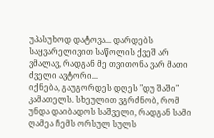უპასუხოდ დატოვა... დარდებს საყვარელივით საწოლის ქვეშ არ ვმალავ, რადგან მე თვითონა ვარ მათი ძველი ავტორი...
იქნება, გაუგორდეს დღეს "დუ შაში" კამათელს. სხეულით ვგრძნობ, რომ უნდა დაიბადოს საშველი, რადგან სამი ღამეა ჩემს ორსულ სულს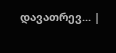დავათრევ... |